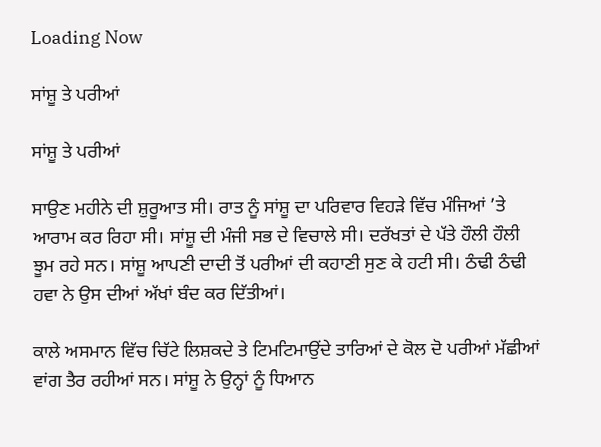Loading Now

ਸਾਂਸ਼ੂ ਤੇ ਪਰੀਆਂ

ਸਾਂਸ਼ੂ ਤੇ ਪਰੀਆਂ

ਸਾਉਣ ਮਹੀਨੇ ਦੀ ਸ਼ੁਰੂਆਤ ਸੀ। ਰਾਤ ਨੂੰ ਸਾਂਸ਼ੂ ਦਾ ਪਰਿਵਾਰ ਵਿਹੜੇ ਵਿੱਚ ਮੰਜਿਆਂ ’ਤੇ ਆਰਾਮ ਕਰ ਰਿਹਾ ਸੀ। ਸਾਂਸ਼ੂ ਦੀ ਮੰਜੀ ਸਭ ਦੇ ਵਿਚਾਲੇ ਸੀ। ਦਰੱਖਤਾਂ ਦੇ ਪੱਤੇ ਹੌਲੀ ਹੌਲੀ ਝੂਮ ਰਹੇ ਸਨ। ਸਾਂਸ਼ੂ ਆਪਣੀ ਦਾਦੀ ਤੋਂ ਪਰੀਆਂ ਦੀ ਕਹਾਣੀ ਸੁਣ ਕੇ ਹਟੀ ਸੀ। ਠੰਢੀ ਠੰਢੀ ਹਵਾ ਨੇ ਉਸ ਦੀਆਂ ਅੱਖਾਂ ਬੰਦ ਕਰ ਦਿੱਤੀਆਂ।

ਕਾਲੇ ਅਸਮਾਨ ਵਿੱਚ ਚਿੱਟੇ ਲਿਸ਼ਕਦੇ ਤੇ ਟਿਮਟਿਮਾਉਂਦੇ ਤਾਰਿਆਂ ਦੇ ਕੋਲ ਦੋ ਪਰੀਆਂ ਮੱਛੀਆਂ ਵਾਂਗ ਤੈਰ ਰਹੀਆਂ ਸਨ। ਸਾਂਸ਼ੂ ਨੇ ਉਨ੍ਹਾਂ ਨੂੰ ਧਿਆਨ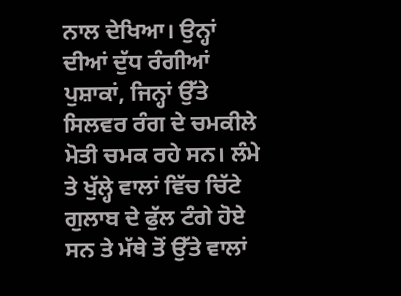ਨਾਲ ਦੇਖਿਆ। ਉਨ੍ਹਾਂ ਦੀਆਂ ਦੁੱਧ ਰੰਗੀਆਂ ਪੁਸ਼ਾਕਾਂ, ਜਿਨ੍ਹਾਂ ਉੱਤੇ ਸਿਲਵਰ ਰੰਗ ਦੇ ਚਮਕੀਲੇ ਮੋਤੀ ਚਮਕ ਰਹੇ ਸਨ। ਲੰਮੇ ਤੇ ਖੁੱਲ੍ਹੇ ਵਾਲਾਂ ਵਿੱਚ ਚਿੱਟੇ ਗੁਲਾਬ ਦੇ ਫੁੱਲ ਟੰਗੇ ਹੋਏ ਸਨ ਤੇ ਮੱਥੇ ਤੋਂ ਉੱਤੇ ਵਾਲਾਂ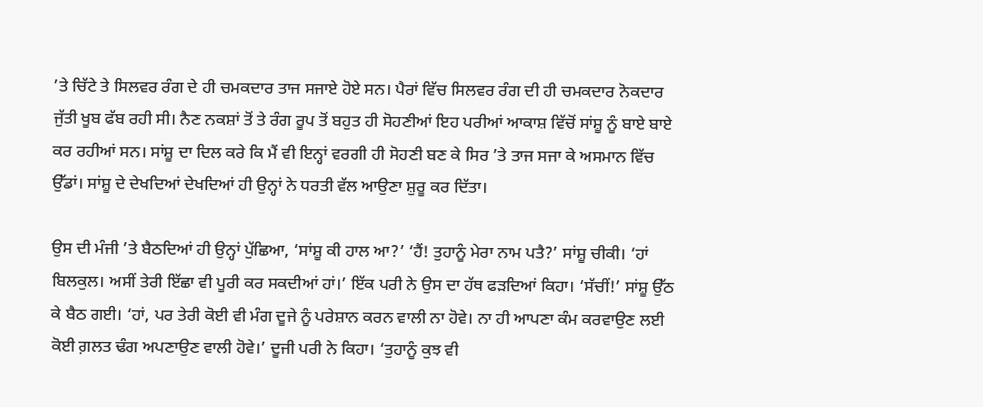’ਤੇ ਚਿੱਟੇ ਤੇ ਸਿਲਵਰ ਰੰਗ ਦੇ ਹੀ ਚਮਕਦਾਰ ਤਾਜ ਸਜਾਏ ਹੋਏ ਸਨ। ਪੈਰਾਂ ਵਿੱਚ ਸਿਲਵਰ ਰੰਗ ਦੀ ਹੀ ਚਮਕਦਾਰ ਨੋਕਦਾਰ ਜੁੱਤੀ ਖੂਬ ਫੱਬ ਰਹੀ ਸੀ। ਨੈਣ ਨਕਸ਼ਾਂ ਤੋਂ ਤੇ ਰੰਗ ਰੂਪ ਤੋਂ ਬਹੁਤ ਹੀ ਸੋਹਣੀਆਂ ਇਹ ਪਰੀਆਂ ਆਕਾਸ਼ ਵਿੱਚੋਂ ਸਾਂਸ਼ੂ ਨੂੰ ਬਾਏ ਬਾਏ ਕਰ ਰਹੀਆਂ ਸਨ। ਸਾਂਸ਼ੂ ਦਾ ਦਿਲ ਕਰੇ ਕਿ ਮੈਂ ਵੀ ਇਨ੍ਹਾਂ ਵਰਗੀ ਹੀ ਸੋਹਣੀ ਬਣ ਕੇ ਸਿਰ ’ਤੇ ਤਾਜ ਸਜਾ ਕੇ ਅਸਮਾਨ ਵਿੱਚ ਉੱਡਾਂ। ਸਾਂਸ਼ੂ ਦੇ ਦੇਖਦਿਆਂ ਦੇਖਦਿਆਂ ਹੀ ਉਨ੍ਹਾਂ ਨੇ ਧਰਤੀ ਵੱਲ ਆਉਣਾ ਸ਼ੁਰੂ ਕਰ ਦਿੱਤਾ।

ਉਸ ਦੀ ਮੰਜੀ ’ਤੇ ਬੈਠਦਿਆਂ ਹੀ ਉਨ੍ਹਾਂ ਪੁੱਛਿਆ, ‘ਸਾਂਸ਼ੂ ਕੀ ਹਾਲ ਆ?’ ‘ਹੈਂ! ਤੁਹਾਨੂੰ ਮੇਰਾ ਨਾਮ ਪਤੈ?’ ਸਾਂਸ਼ੂ ਚੀਕੀ। ‘ਹਾਂ ਬਿਲਕੁਲ। ਅਸੀਂ ਤੇਰੀ ਇੱਛਾ ਵੀ ਪੂਰੀ ਕਰ ਸਕਦੀਆਂ ਹਾਂ।’ ਇੱਕ ਪਰੀ ਨੇ ਉਸ ਦਾ ਹੱਥ ਫੜਦਿਆਂ ਕਿਹਾ। ‘ਸੱਚੀਂ!’ ਸਾਂਸ਼ੂ ਉੱਠ ਕੇ ਬੈਠ ਗਈ। ‘ਹਾਂ, ਪਰ ਤੇਰੀ ਕੋਈ ਵੀ ਮੰਗ ਦੂਜੇ ਨੂੰ ਪਰੇਸ਼ਾਨ ਕਰਨ ਵਾਲੀ ਨਾ ਹੋਵੇ। ਨਾ ਹੀ ਆਪਣਾ ਕੰਮ ਕਰਵਾਉਣ ਲਈ ਕੋਈ ਗ਼ਲਤ ਢੰਗ ਅਪਣਾਉਣ ਵਾਲੀ ਹੋਵੇ।’ ਦੂਜੀ ਪਰੀ ਨੇ ਕਿਹਾ। ‘ਤੁਹਾਨੂੰ ਕੁਝ ਵੀ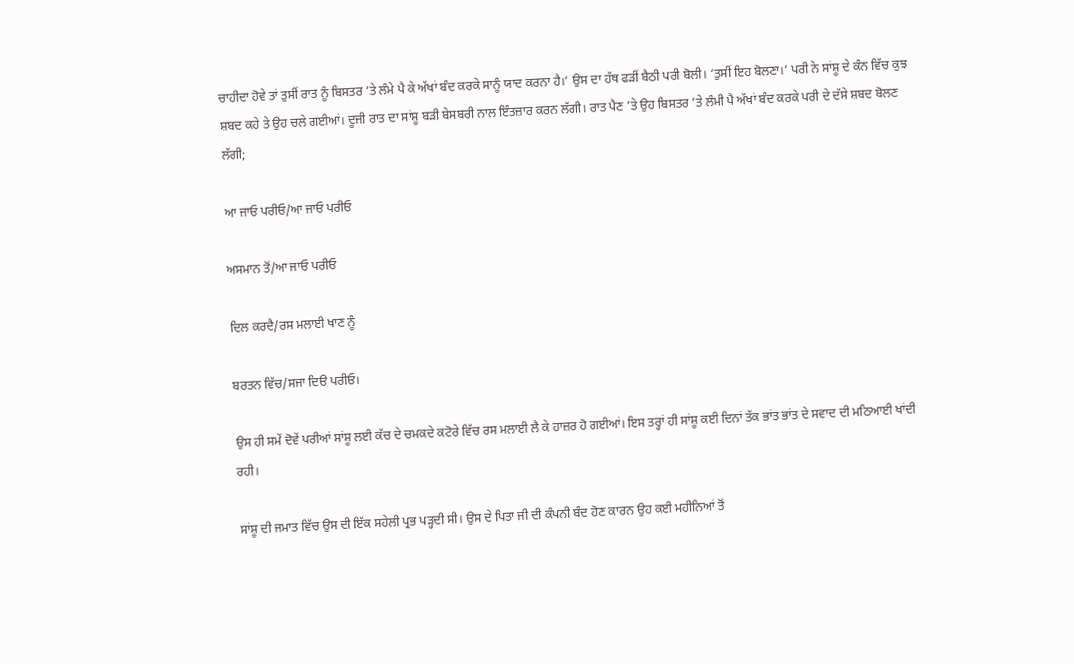ਚਾਹੀਦਾ ਹੋਵੇ ਤਾਂ ਤੁਸੀਂ ਰਾਤ ਨੂੰ ਬਿਸਤਰ ’ਤੇ ਲੰਮੇ ਪੈ ਕੇ ਅੱਖਾਂ ਬੰਦ ਕਰਕੇ ਸਾਨੂੰ ਯਾਦ ਕਰਨਾ ਹੈ।’ ਉਸ ਦਾ ਹੱਥ ਫੜੀਂ ਬੈਠੀ ਪਰੀ ਬੋਲੀ। ‘ਤੁਸੀਂ ਇਹ ਬੋਲਣਾ।’ ਪਰੀ ਨੇ ਸਾਂਸ਼ੂ ਦੇ ਕੰਨ ਵਿੱਚ ਕੁਝ ਸ਼ਬਦ ਕਹੇ ਤੇ ਉਹ ਚਲੇ ਗਈਆਂ। ਦੂਜੀ ਰਾਤ ਦਾ ਸਾਂਸ਼ੂ ਬੜੀ ਬੇਸਬਰੀ ਨਾਲ ਇੰਤਜ਼ਾਰ ਕਰਨ ਲੱਗੀ। ਰਾਤ ਪੈਣ ’ਤੇ ਉਹ ਬਿਸਤਰ ’ਤੇ ਲੰਮੀ ਪੈ ਅੱਖਾਂ ਬੰਦ ਕਰਕੇ ਪਰੀ ਦੇ ਦੱਸੇ ਸ਼ਬਦ ਬੋਲਣ ਲੱਗੀ;

ਆ ਜਾਓ ਪਰੀਓ/ਆ ਜਾਓ ਪਰੀਓ

ਅਸਮਾਨ ਤੋਂ/ਆ ਜਾਓ ਪਰੀਓ

ਦਿਲ ਕਰਦੈ/ਰਸ ਮਲਾਈ ਖਾਣ ਨੂੰ

ਬਰਤਨ ਵਿੱਚ/ਸਜਾ ਦਿੳ ਪਰੀਓ।

ਉਸ ਹੀ ਸਮੇਂ ਦੋਵੇਂ ਪਰੀਆਂ ਸਾਂਸ਼ੂ ਲਈ ਕੱਚ ਦੇ ਚਮਕਦੇ ਕਟੋਰੇ ਵਿੱਚ ਰਸ ਮਲਾਈ ਲੈ ਕੇ ਹਾਜ਼ਰ ਹੋ ਗਈਆਂ। ਇਸ ਤਰ੍ਹਾਂ ਹੀ ਸਾਂਸ਼ੂ ਕਈ ਦਿਨਾਂ ਤੱਕ ਭਾਂਤ ਭਾਂਤ ਦੇ ਸਵਾਦ ਦੀ ਮਠਿਆਈ ਖਾਂਦੀ ਰਹੀ।

ਸਾਂਸ਼ੂ ਦੀ ਜਮਾਤ ਵਿੱਚ ਉਸ ਦੀ ਇੱਕ ਸਹੇਲੀ ਪ੍ਰਭ ਪੜ੍ਹਦੀ ਸੀ। ਉਸ ਦੇ ਪਿਤਾ ਜੀ ਦੀ ਕੰਪਨੀ ਬੰਦ ਹੋਣ ਕਾਰਨ ਉਹ ਕਈ ਮਹੀਨਿਆਂ ਤੋਂ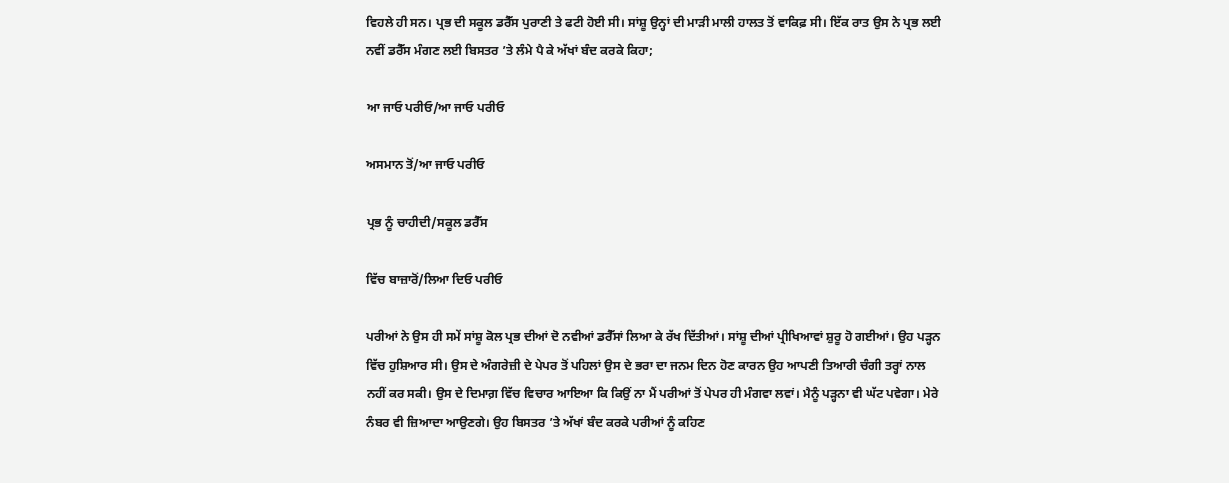ਵਿਹਲੇ ਹੀ ਸਨ। ਪ੍ਰਭ ਦੀ ਸਕੂਲ ਡਰੈੱਸ ਪੁਰਾਣੀ ਤੇ ਫਟੀ ਹੋਈ ਸੀ। ਸਾਂਸ਼ੂ ਉਨ੍ਹਾਂ ਦੀ ਮਾੜੀ ਮਾਲੀ ਹਾਲਤ ਤੋਂ ਵਾਕਿਫ਼ ਸੀ। ਇੱਕ ਰਾਤ ਉਸ ਨੇ ਪ੍ਰਭ ਲਈ ਨਵੀਂ ਡਰੈੱਸ ਮੰਗਣ ਲਈ ਬਿਸਤਰ ’ਤੇ ਲੰਮੇ ਪੈ ਕੇ ਅੱਖਾਂ ਬੰਦ ਕਰਕੇ ਕਿਹਾ;

ਆ ਜਾਓ ਪਰੀਓ/ਆ ਜਾਓ ਪਰੀਓ

ਅਸਮਾਨ ਤੋਂ/ਆ ਜਾਓ ਪਰੀਓ

ਪ੍ਰਭ ਨੂੰ ਚਾਹੀਦੀ/ਸਕੂਲ ਡਰੈੱਸ

ਵਿੱਚ ਬਾਜ਼ਾਰੋਂ/ਲਿਆ ਦਿਓ ਪਰੀਓ

ਪਰੀਆਂ ਨੇ ਉਸ ਹੀ ਸਮੇਂ ਸਾਂਸ਼ੂ ਕੋਲ ਪ੍ਰਭ ਦੀਆਂ ਦੋ ਨਵੀਆਂ ਡਰੈੱਸਾਂ ਲਿਆ ਕੇ ਰੱਖ ਦਿੱਤੀਆਂ। ਸਾਂਸ਼ੂ ਦੀਆਂ ਪ੍ਰੀਖਿਆਵਾਂ ਸ਼ੁਰੂ ਹੋ ਗਈਆਂ। ਉਹ ਪੜ੍ਹਨ ਵਿੱਚ ਹੁਸ਼ਿਆਰ ਸੀ। ਉਸ ਦੇ ਅੰਗਰੇਜ਼ੀ ਦੇ ਪੇਪਰ ਤੋਂ ਪਹਿਲਾਂ ਉਸ ਦੇ ਭਰਾ ਦਾ ਜਨਮ ਦਿਨ ਹੋਣ ਕਾਰਨ ਉਹ ਆਪਣੀ ਤਿਆਰੀ ਚੰਗੀ ਤਰ੍ਹਾਂ ਨਾਲ ਨਹੀਂ ਕਰ ਸਕੀ। ਉਸ ਦੇ ਦਿਮਾਗ਼ ਵਿੱਚ ਵਿਚਾਰ ਆਇਆ ਕਿ ਕਿਉਂ ਨਾ ਮੈਂ ਪਰੀਆਂ ਤੋਂ ਪੇਪਰ ਹੀ ਮੰਗਵਾ ਲਵਾਂ। ਮੈਨੂੰ ਪੜ੍ਹਨਾ ਵੀ ਘੱਟ ਪਵੇਗਾ। ਮੇਰੇ ਨੰਬਰ ਵੀ ਜ਼ਿਆਦਾ ਆਉਣਗੇ। ਉਹ ਬਿਸਤਰ ’ਤੇ ਅੱਖਾਂ ਬੰਦ ਕਰਕੇ ਪਰੀਆਂ ਨੂੰ ਕਹਿਣ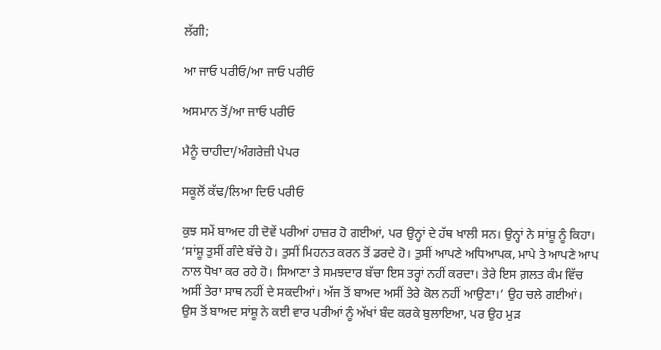ਲੱਗੀ;

ਆ ਜਾਓ ਪਰੀਓ/ਆ ਜਾਓ ਪਰੀਓ

ਅਸਮਾਨ ਤੋਂ/ਆ ਜਾਓ ਪਰੀਓ

ਮੈਨੂੰ ਚਾਹੀਦਾ/ਅੰਗਰੇਜ਼ੀ ਪੇਪਰ

ਸਕੂਲੋਂ ਕੱਢ/ਲਿਆ ਦਿਓ ਪਰੀਓ

ਕੁਝ ਸਮੇਂ ਬਾਅਦ ਹੀ ਦੋਵੇਂ ਪਰੀਆਂ ਹਾਜ਼ਰ ਹੋ ਗਈਆਂ, ਪਰ ਉਨ੍ਹਾਂ ਦੇ ਹੱਥ ਖਾਲੀ ਸਨ। ਉਨ੍ਹਾਂ ਨੇ ਸਾਂਸ਼ੂ ਨੂੰ ਕਿਹਾ। ‘ਸਾਂਸ਼ੂ ਤੁਸੀਂ ਗੰਦੇ ਬੱਚੇ ਹੋ। ਤੁਸੀਂ ਮਿਹਨਤ ਕਰਨ ਤੋਂ ਡਰਦੇ ਹੋ। ਤੁਸੀਂ ਆਪਣੇ ਅਧਿਆਪਕ, ਮਾਪੇ ਤੇ ਆਪਣੇ ਆਪ ਨਾਲ ਧੋਖਾ ਕਰ ਰਹੇ ਹੋ। ਸਿਆਣਾ ਤੇ ਸਮਝਦਾਰ ਬੱਚਾ ਇਸ ਤਰ੍ਹਾਂ ਨਹੀਂ ਕਰਦਾ। ਤੇਰੇ ਇਸ ਗ਼ਲਤ ਕੰਮ ਵਿੱਚ ਅਸੀਂ ਤੇਰਾ ਸਾਥ ਨਹੀਂ ਦੇ ਸਕਦੀਆਂ। ਅੱਜ ਤੋਂ ਬਾਅਦ ਅਸੀਂ ਤੇਰੇ ਕੋਲ ਨਹੀਂ ਆਉਣਾ।’ ਉਹ ਚਲੇ ਗਈਆਂ। ਉਸ ਤੋਂ ਬਾਅਦ ਸਾਂਸ਼ੂ ਨੇ ਕਈ ਵਾਰ ਪਰੀਆਂ ਨੂੰ ਅੱਖਾਂ ਬੰਦ ਕਰਕੇ ਬੁਲਾਇਆ, ਪਰ ਉਹ ਮੁੜ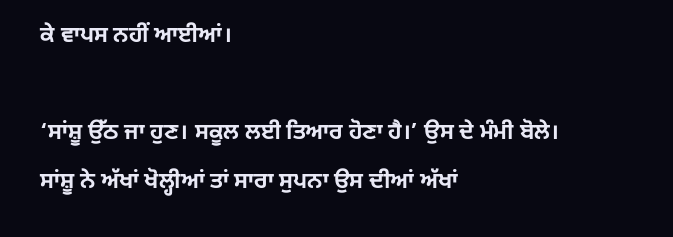ਕੇ ਵਾਪਸ ਨਹੀਂ ਆਈਆਂ।

‘ਸਾਂਸ਼ੂ ਉੱਠ ਜਾ ਹੁਣ। ਸਕੂਲ ਲਈ ਤਿਆਰ ਹੋਣਾ ਹੈ।’ ਉਸ ਦੇ ਮੰਮੀ ਬੋਲੇ। ਸਾਂਸ਼ੂ ਨੇ ਅੱਖਾਂ ਖੋਲ੍ਹੀਆਂ ਤਾਂ ਸਾਰਾ ਸੁਪਨਾ ਉਸ ਦੀਆਂ ਅੱਖਾਂ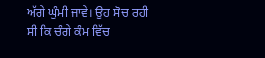ਅੱਗੇ ਘੁੰਮੀ ਜਾਵੇ। ਉਹ ਸੋਚ ਰਹੀ ਸੀ ਕਿ ਚੰਗੇ ਕੰਮ ਵਿੱਚ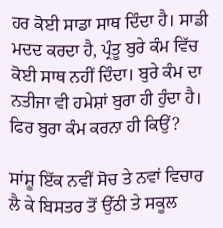ਹਰ ਕੋਈ ਸਾਡਾ ਸਾਥ ਦਿੰਦਾ ਹੈ। ਸਾਡੀ ਮਦਦ ਕਰਦਾ ਹੈ, ਪ੍ਰੰਤੂ ਬੁਰੇ ਕੰਮ ਵਿੱਚ ਕੋਈ ਸਾਥ ਨਹੀਂ ਦਿੰਦਾ। ਬੁਰੇ ਕੰਮ ਦਾ ਨਤੀਜਾ ਵੀ ਹਮੇਸ਼ਾਂ ਬੁਰਾ ਹੀ ਹੁੰਦਾ ਹੈ। ਫਿਰ ਬੁਰਾ ਕੰਮ ਕਰਨਾ ਹੀ ਕਿਉਂ?

ਸਾਂਸ਼ੂ ਇੱਕ ਨਵੀਂ ਸੋਚ ਤੇ ਨਵਾਂ ਵਿਚਾਰ ਲੈ ਕੇ ਬਿਸਤਰ ਤੋਂ ਉੱਠੀ ਤੇ ਸਕੂਲ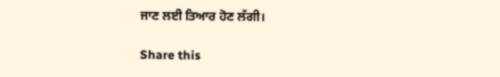ਜਾਣ ਲਈ ਤਿਆਰ ਹੋਣ ਲੱਗੀ।

Share this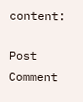content:

Post Comment